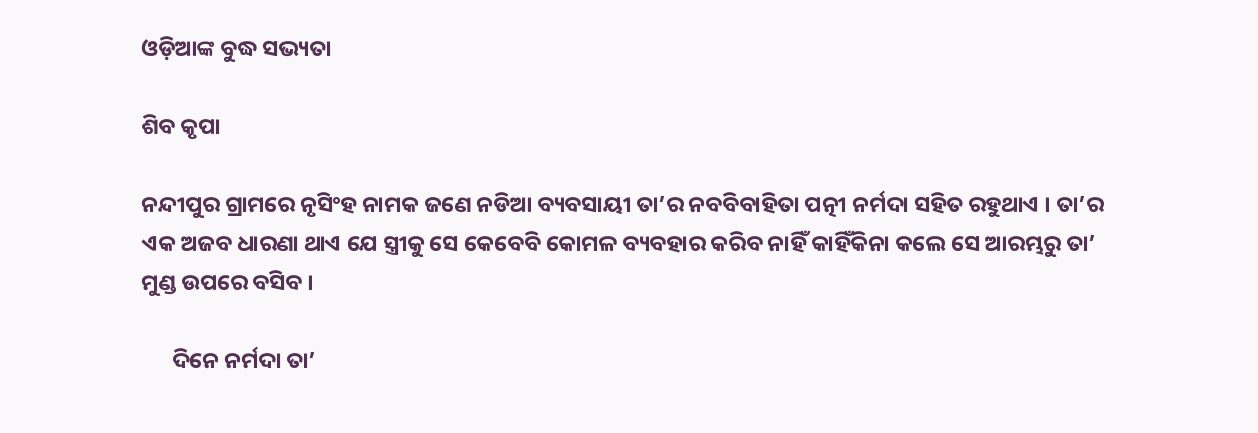ଓଡ଼ିଆଙ୍କ ବୁଦ୍ଧ ସଭ୍ୟତା

ଶିବ କୃପା

ନନ୍ଦୀପୁର ଗ୍ରାମରେ ନୃସିଂହ ନାମକ ଜଣେ ନଡିଆ ବ୍ୟବସାୟୀ ତା’ର ନବବିବାହିତା ପତ୍ନୀ ନର୍ମଦା ସହିତ ରହୁଥାଏ । ତା’ର ଏକ ଅଜବ ଧାରଣା ଥାଏ ଯେ ସ୍ତ୍ରୀକୁ ସେ କେବେବି କୋମଳ ବ୍ୟବହାର କରିବ ନାହିଁ କାହିଁକିନା କଲେ ସେ ଆରମ୍ଭରୁ ତା’ ମୁଣ୍ଡ ଉପରେ ବସିବ ।

      ଦିନେ ନର୍ମଦା ତା’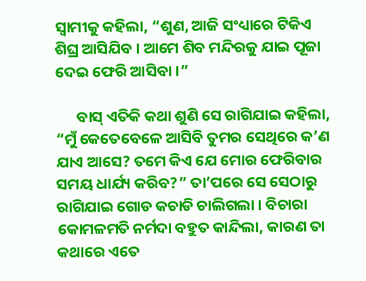ସ୍ୱାମୀକୁ କହିଲା, “ଶୁଣ, ଆଜି ସଂଧ୍ୟାରେ ଟିକିଏ ଶିଘ୍ର ଆସିଯିବ । ଆମେ ଶିବ ମନ୍ଦିରକୁ ଯାଇ ପୂଜା ଦେଇ ଫେରି ଆସିବା ।”

      ବାସ୍ ଏତିକି କଥା ଶୁଣି ସେ ରାଗିଯାଇ କହିଲା, “ମୁଁ କେତେବେଳେ ଆସିବି ତୁମର ସେଥିରେ କ’ଣ ଯାଏ ଆସେ? ତମେ କିଏ ଯେ ମୋର ଫେରିବାର ସମୟ ଧାର୍ଯ୍ୟ କରିବ?” ତା’ପରେ ସେ ସେଠାରୁ ରାଗିଯାଇ ଗୋଡ କଚାଡି ଚାଲିଗଲା । ବିଚାରା କୋମଳମତି ନର୍ମଦା ବହୁତ କାନ୍ଦିଲା, କାରଣ ତା କଥାରେ ଏତେ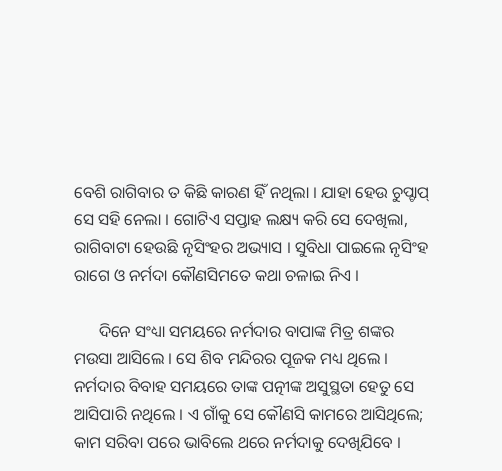ବେଶି ରାଗିବାର ତ କିଛି କାରଣ ହିଁ ନଥିଲା । ଯାହା ହେଉ ଚୁପ୍ଚାପ୍ ସେ ସହି ନେଲା । ଗୋଟିଏ ସପ୍ତାହ ଲକ୍ଷ୍ୟ କରି ସେ ଦେଖିଲା, ରାଗିବାଟା ହେଉଛି ନୃସିଂହର ଅଭ୍ୟାସ । ସୁବିଧା ପାଇଲେ ନୃସିଂହ ରାଗେ ଓ ନର୍ମଦା କୌଣସିମତେ କଥା ଚଳାଇ ନିଏ ।

      ଦିନେ ସଂଧ୍ୟା ସମୟରେ ନର୍ମଦାର ବାପାଙ୍କ ମିତ୍ର ଶଙ୍କର ମଉସା ଆସିଲେ । ସେ ଶିବ ମନ୍ଦିରର ପୂଜକ ମଧ୍ୟ ଥିଲେ । ନର୍ମଦାର ବିବାହ ସମୟରେ ତାଙ୍କ ପତ୍ନୀଙ୍କ ଅସୁସ୍ଥତା ହେତୁ ସେ ଆସିପାରି ନଥିଲେ । ଏ ଗାଁକୁ ସେ କୌଣସି କାମରେ ଆସିଥିଲେ; କାମ ସରିବା ପରେ ଭାବିଲେ ଥରେ ନର୍ମଦାକୁ ଦେଖିଯିବେ ।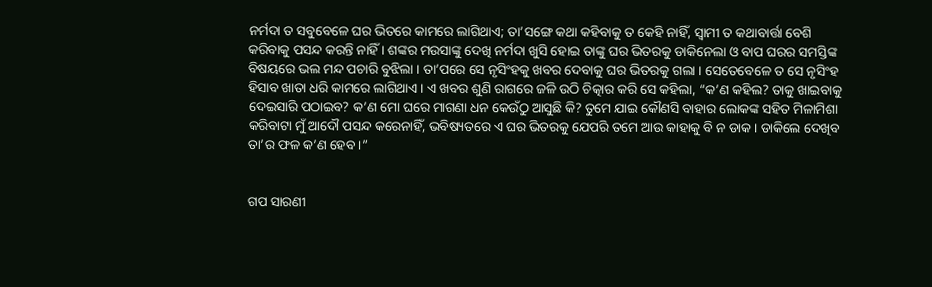ନର୍ମଦା ତ ସବୁବେଳେ ଘର ଭିତରେ କାମରେ ଲାଗିଥାଏ; ତା’ସଙ୍ଗେ କଥା କହିବାକୁ ତ କେହି ନାହିଁ, ସ୍ୱାମୀ ତ କଥାବାର୍ତ୍ତା ବେଶି କରିବାକୁ ପସନ୍ଦ କରନ୍ତି ନାହିଁ । ଶଙ୍କର ମଉସାଙ୍କୁ ଦେଖି ନର୍ମଦା ଖୁସି ହୋଇ ତାଙ୍କୁ ଘର ଭିତରକୁ ଡାକିନେଲା ଓ ବାପ ଘରର ସମସ୍ତିଙ୍କ ବିଷୟରେ ଭଲ ମନ୍ଦ ପଚାରି ବୁଝିଲା । ତା’ପରେ ସେ ନୃସିଂହକୁ ଖବର ଦେବାକୁ ଘର ଭିତରକୁ ଗଲା । ସେତେବେଳେ ତ ସେ ନୃସିଂହ ହିସାବ ଖାତା ଧରି କାମରେ ଲାଗିଥାଏ । ଏ ଖବର ଶୁଣି ରାଗରେ ଜଳି ଉଠି ଚିତ୍କାର କରି ସେ କହିଲା, “କ’ଣ କହିଲ? ତାକୁ ଖାଇବାକୁ ଦେଇସାରି ପଠାଇବ? କ’ଣ ମୋ ଘରେ ମାଗଣା ଧନ କେଉଁଠୁ ଆସୁଛି କି? ତୁମେ ଯାଇ କୌଣସି ବାହାର ଲୋକଙ୍କ ସହିତ ମିଳାମିଶା କରିବାଟା ମୁଁ ଆଦୌ ପସନ୍ଦ କରେନାହିଁ, ଭବିଷ୍ୟତରେ ଏ ଘର ଭିତରକୁ ଯେପରି ତମେ ଆଉ କାହାକୁ ବି ନ ଡାକ । ଡାକିଲେ ଦେଖିବ ତା’ର ଫଳ କ’ଣ ହେବ ।”


ଗପ ସାରଣୀ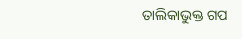ତାଲିକାଭୁକ୍ତ ଗପ